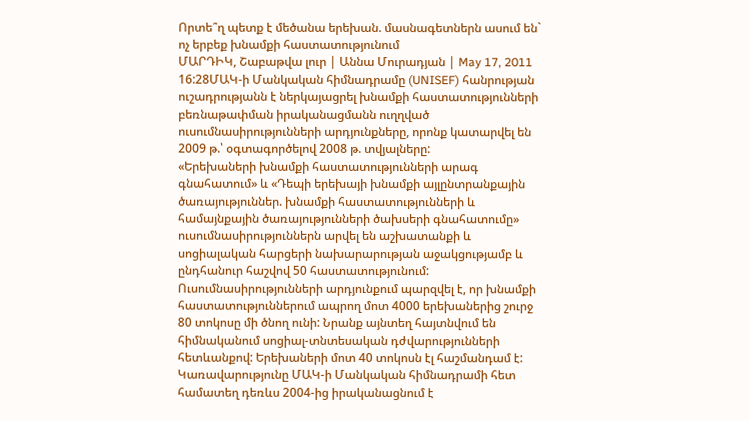Որտե՞ղ պետք է մեծանա երեխան. մասնագետներն ասում են` ոչ երբեք խնամքի հաստատությունում
ՄԱՐԴԻԿ, Շաբաթվա լուր | Աննա Մուրադյան | May 17, 2011 16:28ՄԱԿ-ի Մանկական հիմնադրամը (UNISEF) հանրության ուշադրությանն է ներկայացրել խնամքի հաստատությունների բեռնաթափման իրականացմանն ուղղված ուսումնասիրությունների արդյունքները, որոնք կատարվել են 2009 թ.՝ օգտագործելով 2008 թ. տվյալները:
«Երեխաների խնամքի հաստատությունների արագ գնահատում» և «Դեպի երեխայի խնամքի այլընտրանքային ծառայություններ. խնամքի հաստատությունների և համայնքային ծառայությունների ծախսերի գնահատումը» ուսումնասիրություններն արվել են աշխատանքի և սոցիալական հարցերի նախարարության աջակցությամբ և ընդհանուր հաշվով 50 հաստատությունում:
Ուսումնասիրությունների արդյունքում պարզվել է, որ խնամքի հաստատություններում ապրող մոտ 4000 երեխաներից շուրջ 80 տոկոսը մի ծնող ունի: Նրանք այնտեղ հայտնվում են հիմնականում սոցիալ-տնտեսական դժվարությունների հետևանքով: Երեխաների մոտ 40 տոկոսն էլ հաշմանդամ է:
Կառավարությունը ՄԱԿ-ի Մանկական հիմնադրամի հետ համատեղ դեռևս 2004-ից իրականացնում է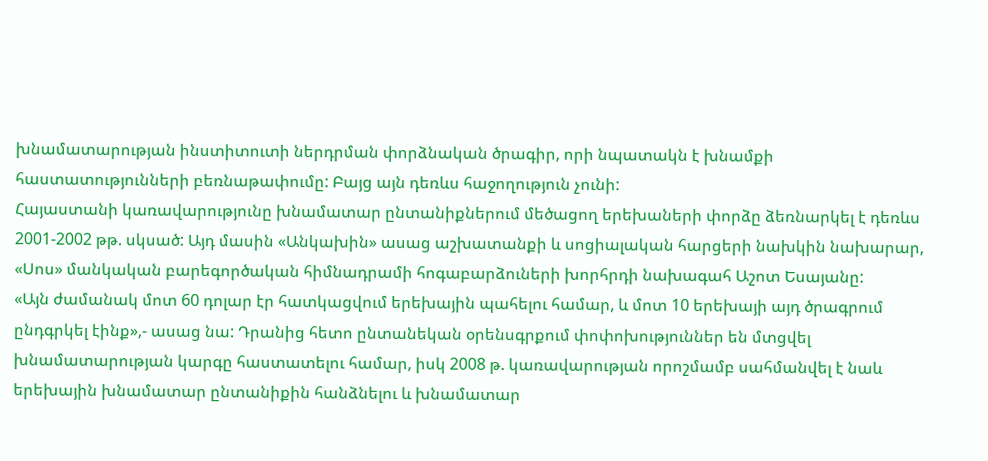խնամատարության ինստիտուտի ներդրման փորձնական ծրագիր, որի նպատակն է խնամքի հաստատությունների բեռնաթափումը: Բայց այն դեռևս հաջողություն չունի:
Հայաստանի կառավարությունը խնամատար ընտանիքներում մեծացող երեխաների փորձը ձեռնարկել է դեռևս 2001-2002 թթ. սկսած: Այդ մասին «Անկախին» ասաց աշխատանքի և սոցիալական հարցերի նախկին նախարար, «Սոս» մանկական բարեգործական հիմնադրամի հոգաբարձուների խորհրդի նախագահ Աշոտ Եսայանը:
«Այն ժամանակ մոտ 60 դոլար էր հատկացվում երեխային պահելու համար, և մոտ 10 երեխայի այդ ծրագրում ընդգրկել էինք»,- ասաց նա: Դրանից հետո ընտանեկան օրենսգրքում փոփոխություններ են մտցվել խնամատարության կարգը հաստատելու համար, իսկ 2008 թ. կառավարության որոշմամբ սահմանվել է նաև երեխային խնամատար ընտանիքին հանձնելու և խնամատար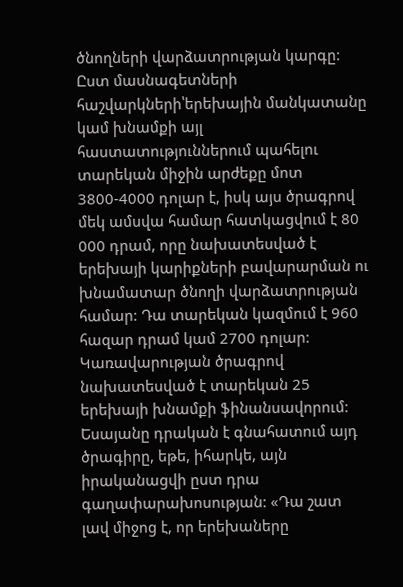ծնողների վարձատրության կարգը:
Ըստ մասնագետների հաշվարկների՝երեխային մանկատանը կամ խնամքի այլ հաստատություններում պահելու տարեկան միջին արժեքը մոտ 3800-4000 դոլար է, իսկ այս ծրագրով մեկ ամսվա համար հատկացվում է 80 000 դրամ, որը նախատեսված է երեխայի կարիքների բավարարման ու խնամատար ծնողի վարձատրության համար: Դա տարեկան կազմում է 960 հազար դրամ կամ 2700 դոլար: Կառավարության ծրագրով նախատեսված է տարեկան 25 երեխայի խնամքի ֆինանսավորում:
Եսայանը դրական է գնահատում այդ ծրագիրը, եթե, իհարկե, այն իրականացվի ըստ դրա գաղափարախոսության: «Դա շատ լավ միջոց է, որ երեխաները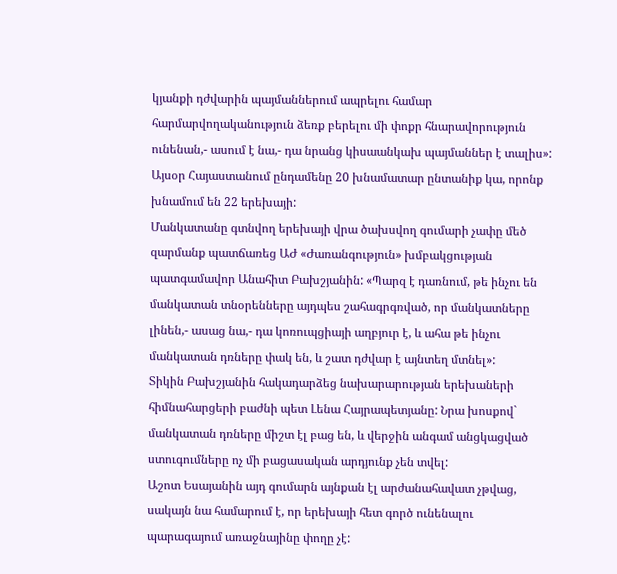կյանքի դժվարին պայմաններում ապրելու համար հարմարվողականություն ձեռք բերելու մի փոքր հնարավորություն ունենան,- ասում է նա,- դա նրանց կիսաանկախ պայմաններ է տալիս»:
Այսօր Հայաստանում ընդամենը 20 խնամատար ընտանիք կա, որոնք խնամում են 22 երեխայի:
Մանկատանը գտնվող երեխայի վրա ծախսվող գումարի չափը մեծ զարմանք պատճառեց ԱԺ «Ժառանգություն» խմբակցության պատգամավոր Անահիտ Բախշյանին: «Պարզ է դառնում, թե ինչու են մանկատան տնօրենները այդպես շահագրգռված, որ մանկատները լինեն,- ասաց նա,- դա կոռուպցիայի աղբյուր է, և ահա թե ինչու մանկատան դռները փակ են, և շատ դժվար է այնտեղ մտնել»:
Տիկին Բախշյանին հակադարձեց նախարարության երեխաների հիմնահարցերի բաժնի պետ Լենա Հայրապետյանը: Նրա խոսքով` մանկատան դռները միշտ էլ բաց են, և վերջին անգամ անցկացված ստուգումները ոչ մի բացասական արդյունք չեն տվել:
Աշոտ Եսայանին այդ գումարն այնքան էլ արժանահավատ չթվաց, սակայն նա համարում է, որ երեխայի հետ գործ ունենալու պարագայում առաջնայինը փողը չէ: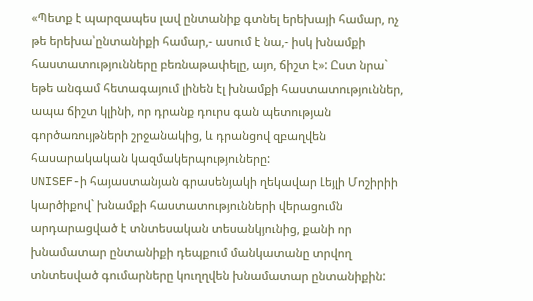«Պետք է պարզապես լավ ընտանիք գտնել երեխայի համար, ոչ թե երեխա՝ընտանիքի համար,- ասում է նա,- իսկ խնամքի հաստատությունները բեռնաթափելը, այո, ճիշտ է»: Ըստ նրա` եթե անգամ հետագայում լինեն էլ խնամքի հաստատություններ, ապա ճիշտ կլինի, որ դրանք դուրս գան պետության գործառույթների շրջանակից, և դրանցով զբաղվեն հասարակական կազմակերպություները:
UNISEF-ի հայաստանյան գրասենյակի ղեկավար Լեյլի Մոշիրիի կարծիքով` խնամքի հաստատությունների վերացումն արդարացված է տնտեսական տեսանկյունից, քանի որ խնամատար ընտանիքի դեպքում մանկատանը տրվող տնտեսված գումարները կուղղվեն խնամատար ընտանիքին: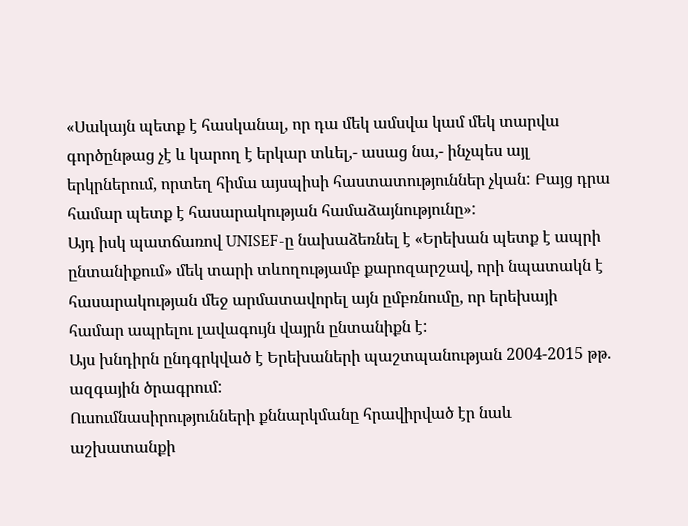«Սակայն պետք է հասկանալ, որ դա մեկ ամսվա կամ մեկ տարվա գործընթաց չէ և կարող է երկար տևել,- ասաց նա,- ինչպես այլ երկրներում, որտեղ հիմա այսպիսի հաստատություններ չկան: Բայց դրա համար պետք է հասարակության համաձայնությունը»:
Այդ իսկ պատճառով UNISEF-ը նախաձեռնել է «Երեխան պետք է ապրի ընտանիքում» մեկ տարի տևողությամբ քարոզարշավ, որի նպատակն է հասարակության մեջ արմատավորել այն ըմբռնումը, որ երեխայի համար ապրելու լավագույն վայրն ընտանիքն է:
Այս խնդիրն ընդգրկված է Երեխաների պաշտպանության 2004-2015 թթ. ազգային ծրագրում:
Ուսումնասիրությունների քննարկմանը հրավիրված էր նաև աշխատանքի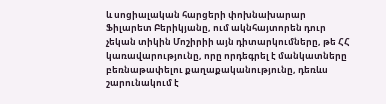և սոցիալական հարցերի փոխնախարար Ֆիլարետ Բերիկյանը, ում ակնհայտորեն դուր չեկան տիկին Մոշիրիի այն դիտարկումները, թե ՀՀ կառավարությունը, որը որդեգրել է մանկատները բեռնաթափելու քաղաքականությունը, դեռևս շարունակում է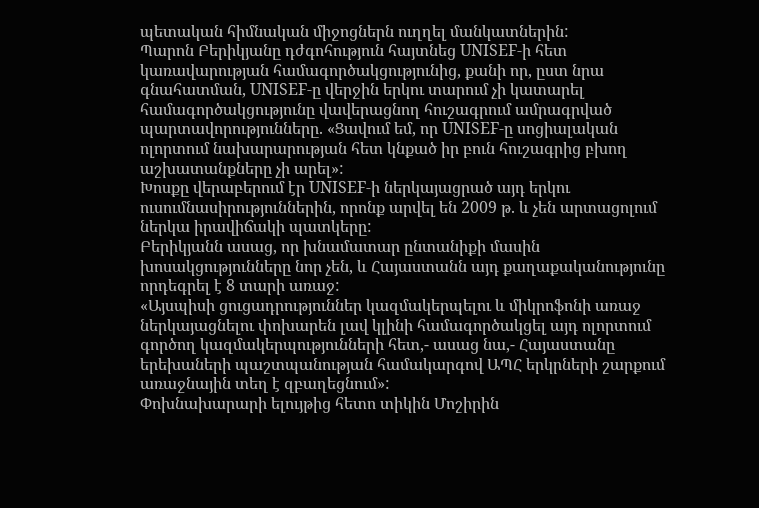պետական հիմնական միջոցներն ուղղել մանկատներին:
Պարոն Բերիկյանը դժգոհություն հայտնեց UNISEF-ի հետ կառավարության համագործակցությունից, քանի որ, ըստ նրա գնահատման, UNISEF-ը վերջին երկու տարում չի կատարել համագործակցությունը վավերացնող հուշագրում ամրագրված պարտավորությունները. «Ցավում եմ, որ UNISEF-ը սոցիալական ոլորտում նախարարության հետ կնքած իր բուն հուշագրից բխող աշխատանքները չի արել»:
Խոսքը վերաբերում էր UNISEF-ի ներկայացրած այդ երկու ուսումնասիրություններին, որոնք արվել են 2009 թ. և չեն արտացոլում ներկա իրավիճակի պատկերը:
Բերիկյանն ասաց, որ խնամատար ընտանիքի մասին խոսակցությունները նոր չեն, և Հայաստանն այդ քաղաքականությունը որդեգրել է 8 տարի առաջ:
«Այսպիսի ցուցադրություններ կազմակերպելու և միկրոֆոնի առաջ ներկայացնելու փոխարեն լավ կլինի համագործակցել այդ ոլորտում գործող կազմակերպությունների հետ,- ասաց նա,- Հայաստանը երեխաների պաշտպանության համակարգով ԱՊՀ երկրների շարքում առաջնային տեղ է զբաղեցնում»:
Փոխնախարարի ելույթից հետո տիկին Մոշիրին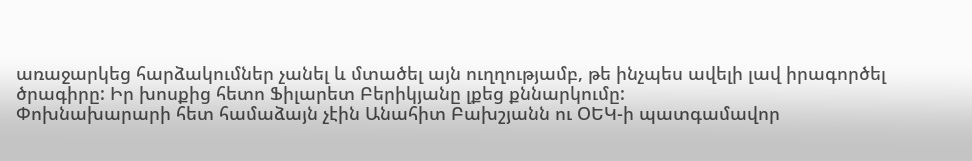առաջարկեց հարձակումներ չանել և մտածել այն ուղղությամբ, թե ինչպես ավելի լավ իրագործել ծրագիրը: Իր խոսքից հետո Ֆիլարետ Բերիկյանը լքեց քննարկումը:
Փոխնախարարի հետ համաձայն չէին Անահիտ Բախշյանն ու ՕԵԿ-ի պատգամավոր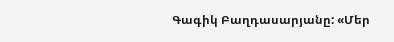Գագիկ Բաղդասարյանը: «Մեր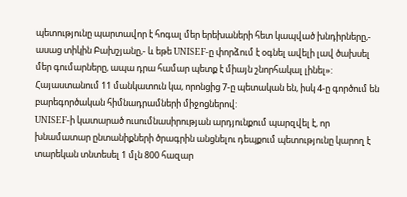պետությունը պարտավոր է հոգալ մեր երեխաների հետ կապված խնդիրները,- ասաց տիկին Բախշյանը,- և եթե UNISEF-ը փորձում է օգնել ավելի լավ ծախսել մեր գումարները, ապա դրա համար պետք է միայն շնորհակալ լինել»:
Հայաստանում 11 մանկատուն կա, որոնցից 7-ը պետական են, իսկ 4-ը գործում են բարեգործական հիմնադրամների միջոցներով:
UNISEF-ի կատարած ուսումնասիրության արդյունքում պարզվել է, որ խնամատար ընտանիքների ծրագրին անցնելու դեպքում պետությունը կարող է տարեկան տնտեսել 1 մլն 800 հազար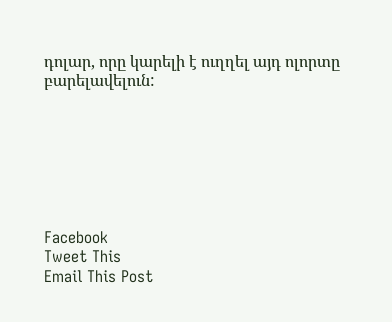դոլար, որը կարելի է ուղղել այդ ոլորտը բարելավելուն:







Facebook
Tweet This
Email This Post